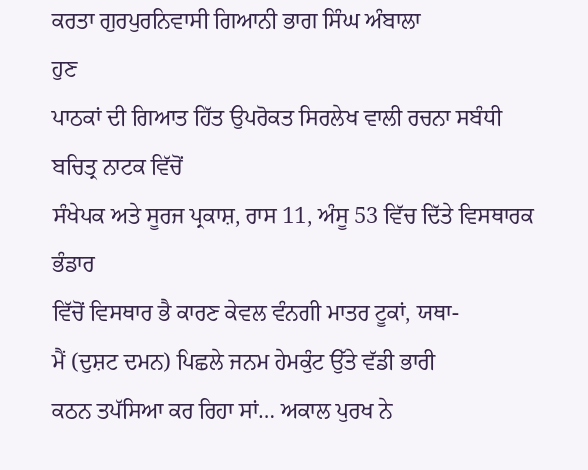ਕਰਤਾ ਗੁਰਪੁਰਨਿਵਾਸੀ ਗਿਆਨੀ ਭਾਗ ਸਿੰਘ ਅੰਬਾਲਾ
ਹੁਣ
ਪਾਠਕਾਂ ਦੀ ਗਿਆਤ ਹਿੱਤ ਉਪਰੋਕਤ ਸਿਰਲੇਖ ਵਾਲੀ ਰਚਨਾ ਸਬੰਧੀ ਬਚਿਤ੍ਰ ਨਾਟਕ ਵਿੱਚੋਂ
ਸੰਖੇਪਕ ਅਤੇ ਸੂਰਜ ਪ੍ਰਕਾਸ਼, ਰਾਸ 11, ਅੰਸੂ 53 ਵਿੱਚ ਦਿੱਤੇ ਵਿਸਥਾਰਕ ਭੰਡਾਰ
ਵਿੱਚੋਂ ਵਿਸਥਾਰ ਭੈ ਕਾਰਣ ਕੇਵਲ ਵੰਨਗੀ ਮਾਤਰ ਟੂਕਾਂ, ਯਥਾ-
ਮੈਂ (ਦੁਸ਼ਟ ਦਮਨ) ਪਿਛਲੇ ਜਨਮ ਹੇਮਕੁੰਟ ਉੱਤੇ ਵੱਡੀ ਭਾਰੀ
ਕਠਨ ਤਪੱਸਿਆ ਕਰ ਰਿਹਾ ਸਾਂ… ਅਕਾਲ ਪੁਰਖ ਨੇ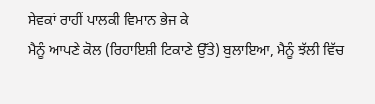ਸੇਵਕਾਂ ਰਾਹੀਂ ਪਾਲਕੀ ਵਿਮਾਨ ਭੇਜ ਕੇ
ਮੈਨੂੰ ਆਪਣੇ ਕੋਲ (ਰਿਹਾਇਸ਼ੀ ਟਿਕਾਣੇ ਉੱਤੇ) ਬੁਲਾਇਆ, ਮੈਨੂੰ ਝੱਲੀ ਵਿੱਚ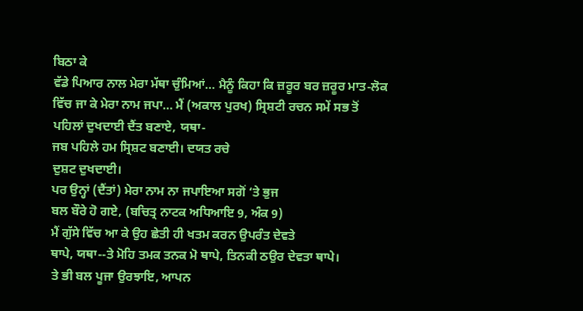ਬਿਠਾ ਕੇ
ਵੱਡੇ ਪਿਆਰ ਨਾਲ ਮੇਰਾ ਮੱਥਾ ਚੁੰਮਿਆਂ… ਮੈਨੂੰ ਕਿਹਾ ਕਿ ਜ਼ਰੂਰ ਬਰ ਜ਼ਰੂਰ ਮਾਤ-ਲੋਕ
ਵਿੱਚ ਜਾ ਕੇ ਮੇਰਾ ਨਾਮ ਜਪਾ… ਮੈਂ (ਅਕਾਲ ਪੁਰਖ) ਸ੍ਰਿਸ਼ਟੀ ਰਚਨ ਸਮੇਂ ਸਭ ਤੋਂ
ਪਹਿਲਾਂ ਦੁਖਦਾਈ ਦੈਂਤ ਬਣਾਏ, ਯਥਾ-
ਜਬ ਪਹਿਲੇ ਹਮ ਸ੍ਰਿਸ਼ਟ ਬਣਾਈ। ਦਯਤ ਰਚੇ
ਦੁਸ਼ਟ ਦੁਖਦਾਈ।
ਪਰ ਉਨ੍ਹਾਂ (ਦੈਂਤਾਂ) ਮੇਰਾ ਨਾਮ ਨਾ ਜਪਾਇਆ ਸਗੋਂ ‘ਤੇ ਭੁਜ
ਬਲ ਬੌਰੇ ਹੋ ਗਏ, (ਬਚਿਤ੍ਰ ਨਾਟਕ ਅਧਿਆਇ 9, ਅੰਕ 9)
ਮੈਂ ਗੁੱਸੇ ਵਿੱਚ ਆ ਕੇ ਉਹ ਛੇਤੀ ਹੀ ਖਤਮ ਕਰਨ ਉਪਰੰਤ ਦੇਵਤੇ
ਥਾਪੇ, ਯਥਾ--ਤੇ ਮੋਹਿ ਤਮਕ ਤਨਕ ਮੋ ਥਾਪੇ, ਤਿਨਕੀ ਠਉਰ ਦੇਵਤਾ ਥਾਪੇ।
ਤੇ ਭੀ ਬਲ ਪੂਜਾ ਉਰਝਾਇ, ਆਪਨ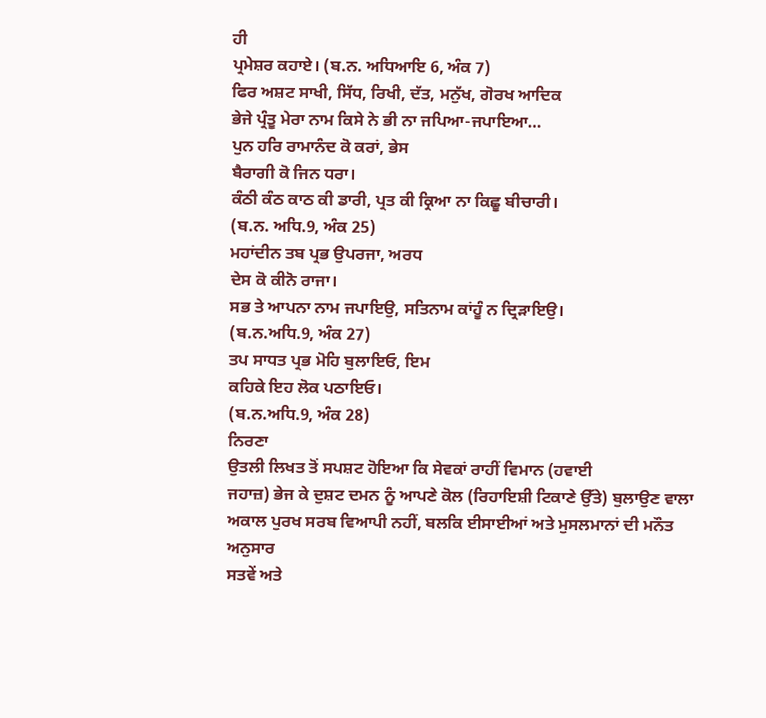ਹੀ
ਪ੍ਰਮੇਸ਼ਰ ਕਹਾਏ। (ਬ.ਨ. ਅਧਿਆਇ 6, ਅੰਕ 7)
ਫਿਰ ਅਸ਼ਟ ਸਾਖੀ, ਸਿੱਧ, ਰਿਖੀ, ਦੱਤ, ਮਨੁੱਖ, ਗੋਰਖ ਆਦਿਕ
ਭੇਜੇ ਪ੍ਰੰਤੂ ਮੇਰਾ ਨਾਮ ਕਿਸੇ ਨੇ ਭੀ ਨਾ ਜਪਿਆ-ਜਪਾਇਆ…
ਪੁਨ ਹਰਿ ਰਾਮਾਨੰਦ ਕੋ ਕਰਾਂ, ਭੇਸ
ਬੈਰਾਗੀ ਕੋ ਜਿਨ ਧਰਾ।
ਕੰਠੀ ਕੰਠ ਕਾਠ ਕੀ ਡਾਰੀ, ਪ੍ਰਤ ਕੀ ਕ੍ਰਿਆ ਨਾ ਕਿਛੂ ਬੀਚਾਰੀ।
(ਬ.ਨ. ਅਧਿ.9, ਅੰਕ 25)
ਮਹਾਂਦੀਨ ਤਬ ਪ੍ਰਭ ਉਪਰਜਾ, ਅਰਧ
ਦੇਸ ਕੋ ਕੀਨੋ ਰਾਜਾ।
ਸਭ ਤੇ ਆਪਨਾ ਨਾਮ ਜਪਾਇਉ, ਸਤਿਨਾਮ ਕਾਂਹੂੰ ਨ ਦ੍ਰਿੜਾਇਉ।
(ਬ.ਨ.ਅਧਿ.9, ਅੰਕ 27)
ਤਪ ਸਾਧਤ ਪ੍ਰਭ ਮੋਹਿ ਬੁਲਾਇਓ, ਇਮ
ਕਹਿਕੇ ਇਹ ਲੋਕ ਪਠਾਇਓ।
(ਬ.ਨ.ਅਧਿ.9, ਅੰਕ 28)
ਨਿਰਣਾ
ਉਤਲੀ ਲਿਖਤ ਤੋਂ ਸਪਸ਼ਟ ਹੋਇਆ ਕਿ ਸੇਵਕਾਂ ਰਾਹੀਂ ਵਿਮਾਨ (ਹਵਾਈ
ਜਹਾਜ਼) ਭੇਜ ਕੇ ਦੁਸ਼ਟ ਦਮਨ ਨੂੰ ਆਪਣੇ ਕੋਲ (ਰਿਹਾਇਸ਼ੀ ਟਿਕਾਣੇ ਉੱਤੇ) ਬੁਲਾਉਣ ਵਾਲਾ
ਅਕਾਲ ਪੁਰਖ ਸਰਬ ਵਿਆਪੀ ਨਹੀਂ, ਬਲਕਿ ਈਸਾਈਆਂ ਅਤੇ ਮੁਸਲਮਾਨਾਂ ਦੀ ਮਨੌਤ ਅਨੁਸਾਰ
ਸਤਵੇਂ ਅਤੇ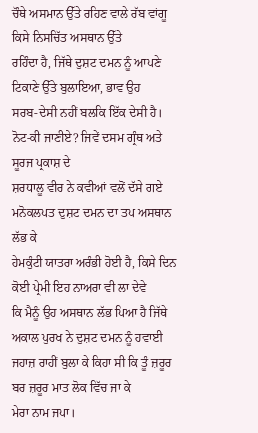ਚੌਥੇ ਅਸਮਾਨ ਉੱਤੇ ਰਹਿਣ ਵਾਲੇ ਰੱਬ ਵਾਂਗੂ ਕਿਸੇ ਨਿਸਚਿੱਤ ਅਸਥਾਨ ਉੱਤੇ
ਰਹਿੰਦਾ ਹੈ, ਜਿੱਥੇ ਦੁਸ਼ਟ ਦਮਨ ਨੂੰ ਆਪਣੇ ਟਿਕਾਣੇ ਉੱਤੇ ਬੁਲਾਇਆ, ਭਾਵ ਉਹ
ਸਰਬ-ਦੇਸੀ ਨਹੀਂ ਬਲਕਿ ਇੱਕ ਦੇਸੀ ਹੈ।
ਨੋਟ-ਕੀ ਜਾਣੀਏ? ਜਿਵੇਂ ਦਸਮ ਗ੍ਰੰਥ ਅਤੇ ਸੂਰਜ ਪ੍ਰਕਾਸ਼ ਦੇ
ਸ਼ਰਧਾਲੂ ਵੀਰ ਨੇ ਕਵੀਆਂ ਵਲੋਂ ਦੱਸੇ ਗਏ ਮਨੋਕਲਪਤ ਦੁਸ਼ਟ ਦਮਨ ਦਾ ਤਪ ਅਸਥਾਨ ਲੱਭ ਕੇ
ਹੇਮਕੁੰਟੀ ਯਾਤਰਾ ਅਰੰਭੀ ਹੋਈ ਹੈ, ਕਿਸੇ ਦਿਨ ਕੋਈ ਪ੍ਰੇਮੀ ਇਹ ਨਾਅਰਾ ਵੀ ਲਾ ਦੇਵੇ
ਕਿ ਮੈਨੂੰ ਉਹ ਅਸਥਾਨ ਲੱਭ ਪਿਆ ਹੈ ਜਿੱਥੇ ਅਕਾਲ ਪੁਰਖ ਨੇ ਦੁਸ਼ਟ ਦਮਨ ਨੂੰ ਹਵਾਈ
ਜਹਾਜ਼ ਰਾਹੀਂ ਬੁਲਾ ਕੇ ਕਿਹਾ ਸੀ ਕਿ ਤੂੰ ਜ਼ਰੂਰ ਬਰ ਜ਼ਰੂਰ ਮਾਤ ਲੋਕ ਵਿੱਚ ਜਾ ਕੇ
ਮੇਰਾ ਨਾਮ ਜਪਾ।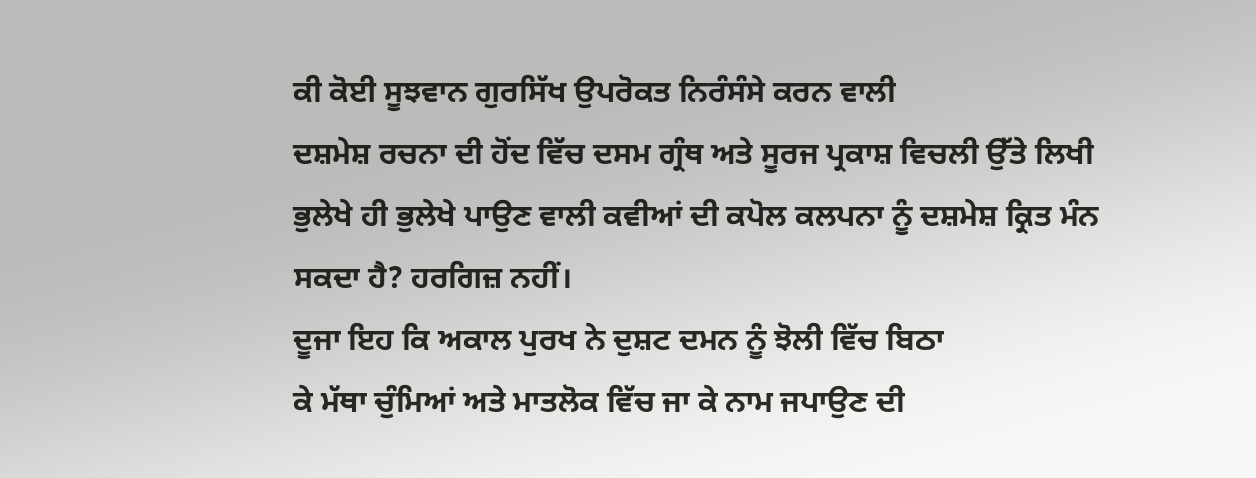ਕੀ ਕੋਈ ਸੂਝਵਾਨ ਗੁਰਸਿੱਖ ਉਪਰੋਕਤ ਨਿਰੰਸੰਸੇ ਕਰਨ ਵਾਲੀ
ਦਸ਼ਮੇਸ਼ ਰਚਨਾ ਦੀ ਹੋਂਦ ਵਿੱਚ ਦਸਮ ਗ੍ਰੰਥ ਅਤੇ ਸੂਰਜ ਪ੍ਰਕਾਸ਼ ਵਿਚਲੀ ਉੱਤੇ ਲਿਖੀ
ਭੁਲੇਖੇ ਹੀ ਭੁਲੇਖੇ ਪਾਉਣ ਵਾਲੀ ਕਵੀਆਂ ਦੀ ਕਪੋਲ ਕਲਪਨਾ ਨੂੰ ਦਸ਼ਮੇਸ਼ ਕ੍ਰਿਤ ਮੰਨ
ਸਕਦਾ ਹੈ? ਹਰਗਿਜ਼ ਨਹੀਂ।
ਦੂਜਾ ਇਹ ਕਿ ਅਕਾਲ ਪੁਰਖ ਨੇ ਦੁਸ਼ਟ ਦਮਨ ਨੂੰ ਝੋਲੀ ਵਿੱਚ ਬਿਠਾ
ਕੇ ਮੱਥਾ ਚੁੰਮਿਆਂ ਅਤੇ ਮਾਤਲੋਕ ਵਿੱਚ ਜਾ ਕੇ ਨਾਮ ਜਪਾਉਣ ਦੀ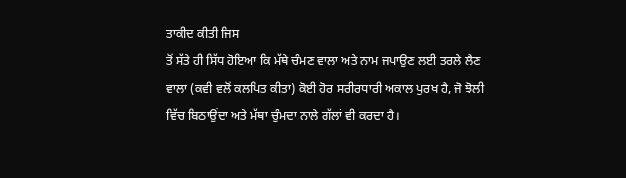ਤਾਕੀਦ ਕੀਤੀ ਜਿਸ
ਤੋਂ ਸੱਤੇ ਹੀ ਸਿੱਧ ਹੋਇਆ ਕਿ ਮੱਥੇ ਚੰਮਣ ਵਾਲਾ ਅਤੇ ਨਾਮ ਜਪਾਉਣ ਲਈ ਤਰਲੇ ਲੈਣ
ਵਾਲਾ (ਕਵੀ ਵਲੋਂ ਕਲਪਿਤ ਕੀਤਾ) ਕੋਈ ਹੋਰ ਸਰੀਰਧਾਰੀ ਅਕਾਲ ਪੁਰਖ ਹੈ, ਜੋ ਝੋਲੀ
ਵਿੱਚ ਬਿਠਾਉਂਦਾ ਅਤੇ ਮੱਥਾ ਚੁੰਮਦਾ ਨਾਲੇ ਗੱਲਾਂ ਵੀ ਕਰਦਾ ਹੈ।